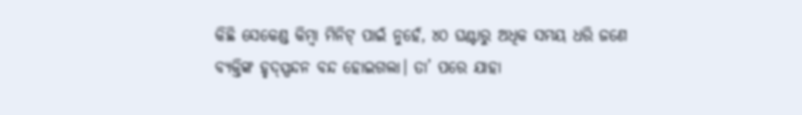କିଛି ସେକେଣ୍ଡ କିମ୍ବା ମିନିଟ୍ ପାଇଁ ନୁହେଁ, ୪୦ ଘଣ୍ଟାରୁ ଅଧିକ ସମୟ ଧରି ଜଣେ ବ୍ୟକ୍ତିଙ୍କ ହୃଦ୍ସ୍ପନ୍ଦନ ବନ୍ଦ ହୋଇଗଲା। ତା’ ପରେ ଯାହା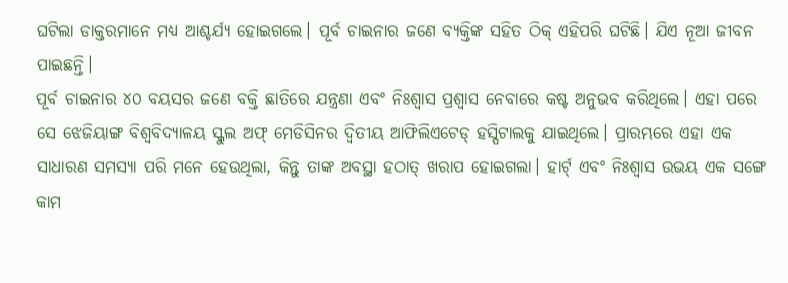ଘଟିଲା ଡାକ୍ତରମାନେ ମଧ୍ୟ ଆଶ୍ଚର୍ଯ୍ୟ ହୋଇଗଲେ। ପୂର୍ବ ଚାଇନାର ଜଣେ ବ୍ୟକ୍ତିଙ୍କ ସହିତ ଠିକ୍ ଏହିପରି ଘଟିଛି। ଯିଏ ନୂଆ ଜୀବନ ପାଇଛନ୍ତି।
ପୂର୍ବ ଚାଇନାର ୪୦ ବୟସର ଜଣେ ବକ୍ତି ଛାତିରେ ଯନ୍ତ୍ରଣା ଏବଂ ନିଃଶ୍ୱାସ ପ୍ରଶ୍ୱାସ ନେବାରେ କଷ୍ଟ ଅନୁଭବ କରିଥିଲେ। ଏହା ପରେ ସେ ଝେଜିୟାଙ୍ଗ ବିଶ୍ୱବିଦ୍ୟାଳୟ ସ୍କୁଲ ଅଫ୍ ମେଡିସିନର ଦ୍ୱିତୀୟ ଆଫିଲିଏଟେଡ୍ ହସ୍ପିଟାଲକୁ ଯାଇଥିଲେ। ପ୍ରାରମ୍ଭରେ ଏହା ଏକ ସାଧାରଣ ସମସ୍ୟା ପରି ମନେ ହେଉଥିଲା, କିନ୍ତୁ ତାଙ୍କ ଅବସ୍ଥା ହଠାତ୍ ଖରାପ ହୋଇଗଲା। ହାର୍ଟ୍ ଏବଂ ନିଃଶ୍ୱାସ ଉଭୟ ଏକ ସଙ୍ଗେ କାମ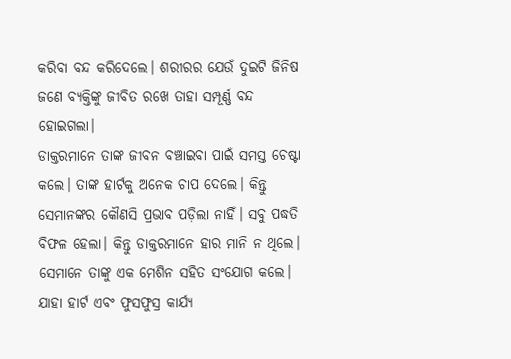କରିବା ବନ୍ଦ କରିଦେଲେ। ଶରୀରର ଯେଉଁ ଦୁଇଟି ଜିନିଷ ଜଣେ ବ୍ୟକ୍ତିଙ୍କୁ ଜୀବିତ ରଖେ ତାହା ସମ୍ପୂର୍ଣ୍ଣ ବନ୍ଦ ହୋଇଗଲା।
ଡାକ୍ତରମାନେ ତାଙ୍କ ଜୀବନ ବଞ୍ଚାଇବା ପାଇଁ ସମସ୍ତ ଚେଷ୍ଟା କଲେ। ତାଙ୍କ ହାର୍ଟକୁ ଅନେକ ଚାପ ଦେଲେ। କିନ୍ତୁ ସେମାନଙ୍କର କୌଣସି ପ୍ରଭାବ ପଡ଼ିଲା ନାହିଁ। ସବୁ ପଦ୍ଧତି ବିଫଳ ହେଲା। କିନ୍ତୁ ଡାକ୍ତରମାନେ ହାର ମାନି ନ ଥିଲେ। ସେମାନେ ତାଙ୍କୁ ଏକ ମେଶିନ ସହିତ ସଂଯୋଗ କଲେ। ଯାହା ହାର୍ଟ ଏବଂ ଫୁସଫୁସ୍ର କାର୍ଯ୍ୟ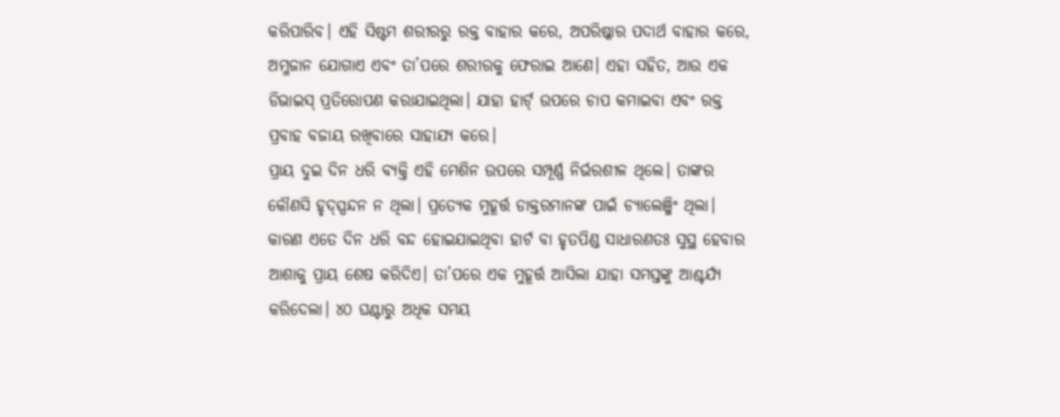କରିପାରିବ। ଏହି ସିଷ୍ଟମ ଶରୀରରୁ ରକ୍ତ ବାହାର କରେ, ଅପରିଷ୍କାର ପଦାର୍ଥ ବାହାର କରେ, ଅମ୍ଳଜାନ ଯୋଗାଏ ଏବଂ ତା’ପରେ ଶରୀରକୁ ଫେରାଇ ଆଣେ। ଏହା ସହିତ, ଆଉ ଏକ ଡିଭାଇସ୍ ପ୍ରତିରୋପଣ କରାଯାଇଥିଲା। ଯାହା ହାର୍ଟ୍ ଉପରେ ଚାପ କମାଇବା ଏବଂ ରକ୍ତ ପ୍ରବାହ ବଜାୟ ରଖିବାରେ ସାହାଯ୍ୟ କରେ।
ପ୍ରାୟ ଦୁଇ ଦିନ ଧରି ବ୍ୟକ୍ତି ଏହି ମେଶିନ ଉପରେ ସମ୍ପୂର୍ଣ୍ଣ ନିର୍ଭରଶୀଳ ଥିଲେ। ତାଙ୍କର କୌଣସି ହୃଦ୍ସ୍ପନ୍ଦନ ନ ଥିଲା। ପ୍ରତ୍ୟେକ ମୁହୂର୍ତ୍ତ ଡାକ୍ତରମାନଙ୍କ ପାଇଁ ଚ୍ୟାଲେଞ୍ଜିଂ ଥିଲା। କାରଣ ଏତେ ଦିନ ଧରି ବନ୍ଦ ହୋଇଯାଇଥିବା ହାର୍ଟ ବା ହୃତପିଣ୍ଡ ସାଧାରଣତଃ ସୁସ୍ଥ ହେବାର ଆଶାକୁ ପ୍ରାୟ ଶେଷ କରିଦିଏ। ତା’ପରେ ଏକ ମୁହୂର୍ତ୍ତ ଆସିଲା ଯାହା ସମସ୍ତଙ୍କୁ ଆଶ୍ଚର୍ଯ୍ୟ କରିଦେଲା। ୪୦ ଘଣ୍ଟାରୁ ଅଧିକ ସମୟ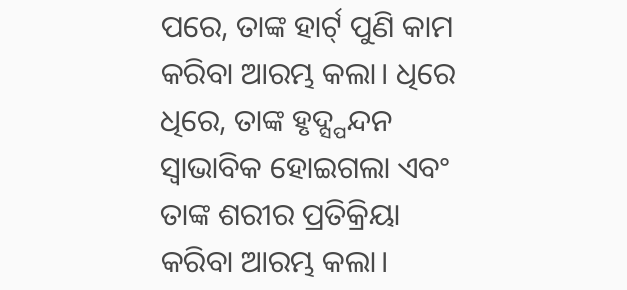ପରେ, ତାଙ୍କ ହାର୍ଟ୍ ପୁଣି କାମ କରିବା ଆରମ୍ଭ କଲା। ଧିରେ ଧିରେ, ତାଙ୍କ ହୃଦ୍ସ୍ପନ୍ଦନ ସ୍ବାଭାବିକ ହୋଇଗଲା ଏବଂ ତାଙ୍କ ଶରୀର ପ୍ରତିକ୍ରିୟା କରିବା ଆରମ୍ଭ କଲା।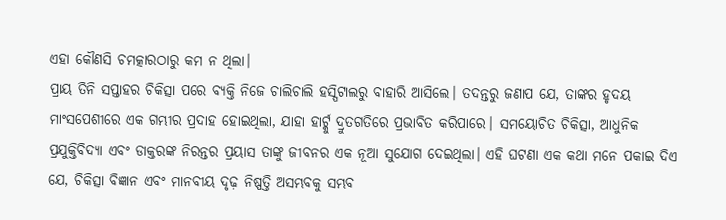ଏହା କୌଣସି ଚମତ୍କାରଠାରୁ କମ ନ ଥିଲା।
ପ୍ରାୟ ତିନି ସପ୍ତାହର ଚିକିତ୍ସା ପରେ ବ୍ୟକ୍ତି ନିଜେ ଚାଲିଚାଲି ହସ୍ପିଟାଲରୁ ବାହାରି ଆସିଲେ। ତଦନ୍ତରୁ ଜଣାପ ଯେ, ତାଙ୍କର ହୃଦୟ ମାଂସପେଶୀରେ ଏକ ଗମ୍ଭୀର ପ୍ରଦାହ ହୋଇଥିଲା, ଯାହା ହାର୍ଟ୍କୁ ଦ୍ରୁତଗତିରେ ପ୍ରଭାବିତ କରିପାରେ। ସମୟୋଚିତ ଚିକିତ୍ସା, ଆଧୁନିକ ପ୍ରଯୁକ୍ତିବିଦ୍ୟା ଏବଂ ଡାକ୍ତରଙ୍କ ନିରନ୍ତର ପ୍ରୟାସ ତାଙ୍କୁ ଜୀବନର ଏକ ନୂଆ ସୁଯୋଗ ଦେଇଥିଲା। ଏହି ଘଟଣା ଏକ କଥା ମନେ ପକାଇ ଦିଏ ଯେ, ଚିକିତ୍ସା ବିଜ୍ଞାନ ଏବଂ ମାନବୀୟ ଦୃଢ଼ ନିଷ୍ପତ୍ତି ଅସମ୍ଭବକୁ ସମ୍ଭବ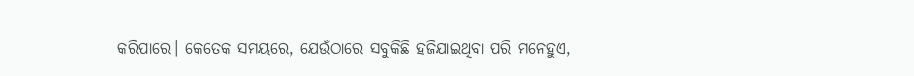କରିପାରେ। କେତେକ ସମୟରେ, ଯେଉଁଠାରେ ସବୁକିଛି ହଜିଯାଇଥିବା ପରି ମନେହୁଏ,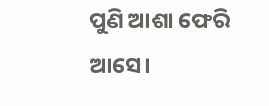ପୁଣି ଆଶା ଫେରି ଆସେ।